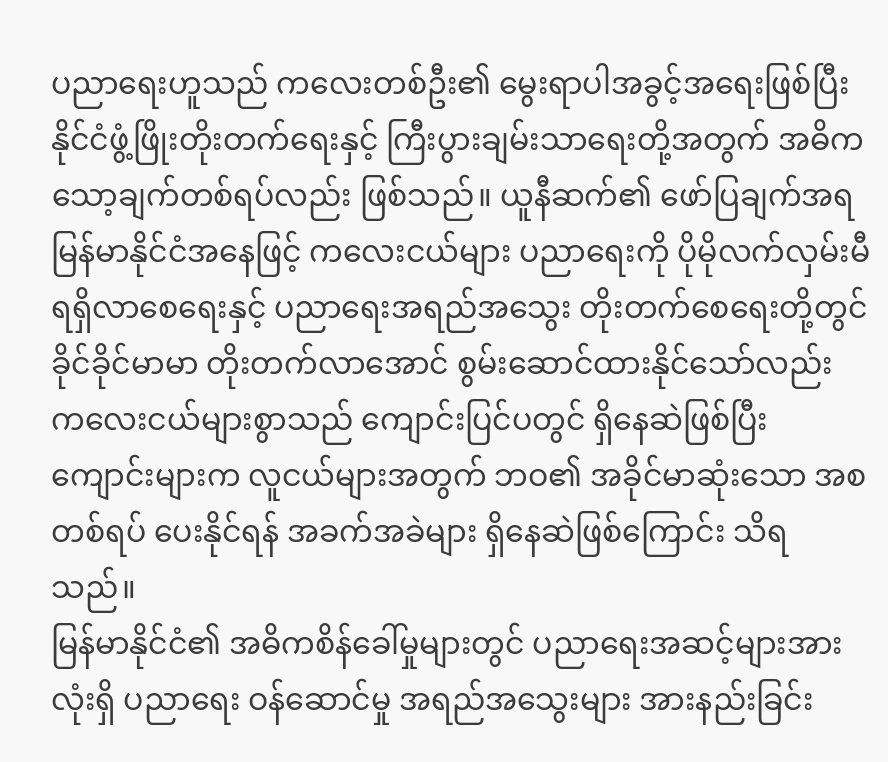ပညာရေးဟူသည် ကလေးတစ်ဦး၏ မွေးရာပါအခွင့်အရေးဖြစ်ပြီး နိုင်ငံဖွံ့ဖြိုးတိုးတက်ရေးနှင့် ကြီးပွားချမ်းသာရေးတို့အတွက် အဓိကသော့ချက်တစ်ရပ်လည်း ဖြစ်သည်။ ယူနီဆက်၏ ဖော်ပြချက်အရ မြန်မာနိုင်ငံအနေဖြင့် ကလေးငယ်များ ပညာရေးကို ပိုမိုလက်လှမ်းမီ ရရှိလာစေရေးနှင့် ပညာရေးအရည်အသွေး တိုးတက်စေရေးတို့တွင် ခိုင်ခိုင်မာမာ တိုးတက်လာအောင် စွမ်းဆောင်ထားနိုင်သော်လည်း ကလေးငယ်များစွာသည် ကျောင်းပြင်ပတွင် ရှိနေဆဲဖြစ်ပြီး ကျောင်းများက လူငယ်များအတွက် ဘဝ၏ အခိုင်မာဆုံးသော အစတစ်ရပ် ပေးနိုင်ရန် အခက်အခဲများ ရှိနေဆဲဖြစ်ကြောင်း သိရသည်။
မြန်မာနိုင်ငံ၏ အဓိကစိန်ခေါ်မှုများတွင် ပညာရေးအဆင့်များအားလုံးရှိ ပညာရေး ဝန်ဆောင်မှု အရည်အသွေးများ အားနည်းခြင်း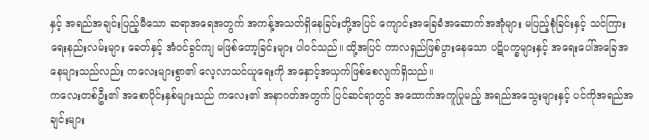နှင့် အရည်အချင်းပြည့်မီသော ဆရာအရေအတွက် အကန့်အသတ်ရှိနေခြင်းတို့အပြင် ကျောင်းအခြေခံအဆောက်အအုံများ မပြည့်စုံခြင်းနှင့် သင်ကြားရေးနည်းလမ်းများ ခေတ်နှင့် အံဝင်ခွင်ကျ မဖြစ်တော့ခြင်းများ ပါဝင်သည်။ ထို့အပြင် ကာလရှည်ဖြစ်ပွားနေသော ပဋိပက္ခများနှင့် အရေးပေါ်အခြေအနေများသည်လည်း ကလေးများစွာ၏ လေ့လာသင်ယူရေးကို အနှောင့်အယှက်ဖြစ်စေလျက်ရှိသည်။
ကလေးတစ်ဦး၏ အစောပိုင်းနှစ်များသည် ကလေး၏ အနာဂတ်အတွက် ပြင်ဆင်ရာတွင် အထောက်အကူပြုမည့် အရည်အသွေးများနှင့် ပင်ကိုအရည်အချင်းများ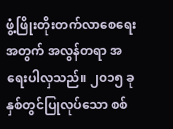ဖွံ့ဖြိုးတိုးတက်လာစေရေးအတွက် အလွန်တရာ အရေးပါလှသည်။ ၂၀၁၅ ခုနှစ်တွင်ပြုလုပ်သော စစ်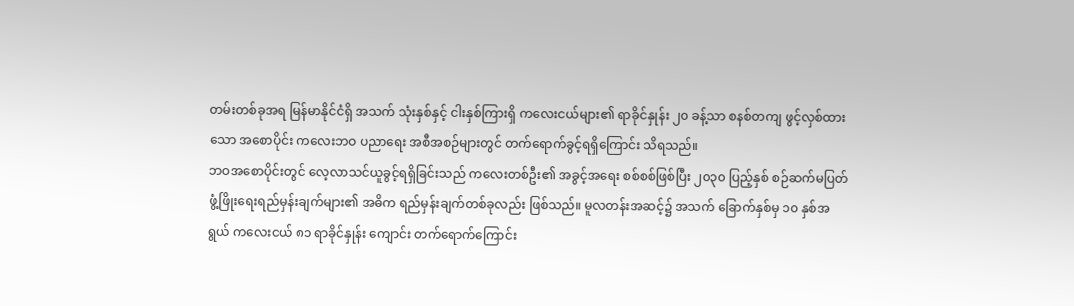တမ်းတစ်ခုအရ မြန်မာနိုင်ငံရှိ အသက် သုံးနှစ်နှင့် ငါးနှစ်ကြားရှိ ကလေးငယ်များ၏ ရာခိုင်နှုန်း ၂၀ ခန့်သာ စနစ်တကျ ဖွင့်လှစ်ထားသော အစောပိုင်း ကလေးဘဝ ပညာရေး အစီအစဉ်များတွင် တက်ရောက်ခွင့်ရရှိကြောင်း သိရသည်။
ဘဝအစောပိုင်းတွင် လေ့လာသင်ယူခွင့်ရရှိခြင်းသည် ကလေးတစ်ဦး၏ အခွင့်အရေး စစ်စစ်ဖြစ်ပြီး ၂၀၃၀ ပြည့်နှစ် စဉ်ဆက်မပြတ် ဖွံ့ဖြိုးရေးရည်မှန်းချက်များ၏ အဓိက ရည်မှန်းချက်တစ်ခုလည်း ဖြစ်သည်။ မူလတန်းအဆင့်၌ အသက် ခြောက်နှစ်မှ ၁၀ နှစ်အရွယ် ကလေးငယ် ၈၁ ရာခိုင်နှုန်း ကျောင်း တက်ရောက်ကြောင်း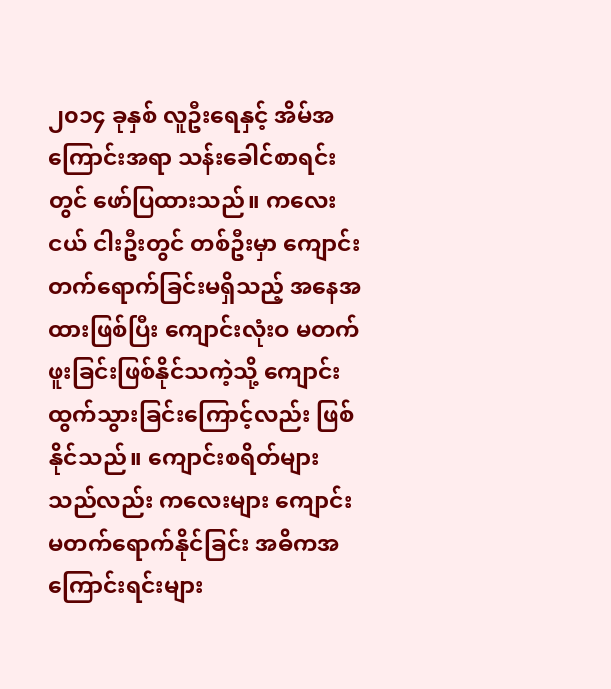၂၀၁၄ ခုနှစ် လူဦးရေနှင့် အိမ်အကြောင်းအရာ သန်းခေါင်စာရင်းတွင် ဖော်ပြထားသည်။ ကလေးငယ် ငါးဦးတွင် တစ်ဦးမှာ ကျောင်းတက်ရောက်ခြင်းမရှိသည့် အနေအထားဖြစ်ပြီး ကျောင်းလုံးဝ မတက်ဖူးခြင်းဖြစ်နိုင်သကဲ့သို့ ကျောင်းထွက်သွားခြင်းကြောင့်လည်း ဖြစ်နိုင်သည်။ ကျောင်းစရိတ်များသည်လည်း ကလေးများ ကျောင်းမတက်ရောက်နိုင်ခြင်း အဓိကအကြောင်းရင်းများ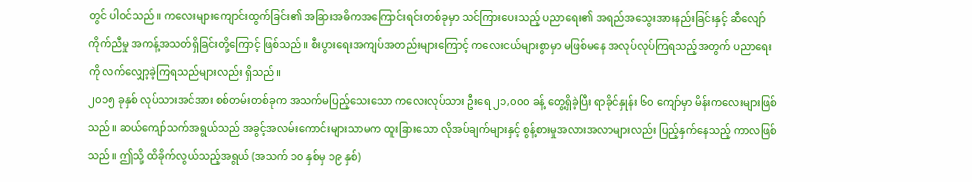တွင် ပါဝင်သည်။ ကလေးများကျောင်းထွက်ခြင်း၏ အခြားအဓိကအကြောင်းရင်းတစ်ခုမှာ သင်ကြားပေးသည့် ပညာရေး၏ အရည်အသွေးအားနည်းခြင်းနှင့် ဆီလျော်ကိုက်ညီမှု အကန့်အသတ်ရှိခြင်းတို့ကြောင့် ဖြစ်သည်။ စီးပွားရေးအကျပ်အတည်းများကြောင့် ကလေးငယ်များစွာမှာ မဖြစ်မနေ အလုပ်လုပ်ကြရသည့်အတွက် ပညာရေးကို လက်လျှော့ခဲ့ကြရသည်များလည်း ရှိသည်။
၂၀၁၅ ခုနှစ် လုပ်သားအင်အား စစ်တမ်းတစ်ခုက အသက်မပြည့်သေးသော ကလေးလုပ်သား ဦးရေ ၂၁,၀၀၀ ခန့် တွေ့ရှိခဲ့ပြီး ရာခိုင်နှုန်း ၆၀ ကျော်မှာ မိန်းကလေးများဖြစ်သည်။ ဆယ်ကျော်သက်အရွယ်သည် အခွင့်အလမ်းကောင်းများသာမက ထူးခြားသော လိုအပ်ချက်များနှင့် စွန့်စားမှုအလားအလာများလည်း ပြည့်နှက်နေသည့် ကာလဖြစ်သည်။ ဤသို့ ထိခိုက်လွယ်သည့်အရွယ် (အသက် ၁၀ နှစ်မှ ၁၉ နှစ်)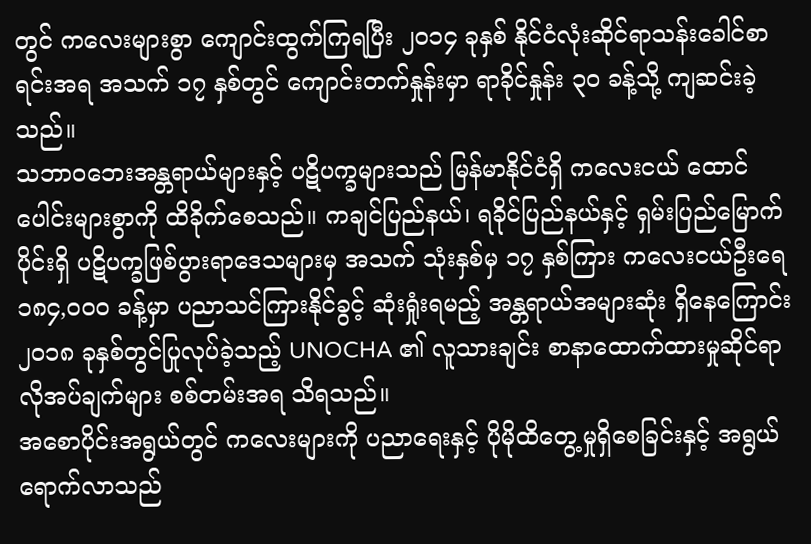တွင် ကလေးများစွာ ကျောင်းထွက်ကြရပြီး ၂၀၁၄ ခုနှစ် နိုင်ငံလုံးဆိုင်ရာသန်းခေါင်စာရင်းအရ အသက် ၁၇ နှစ်တွင် ကျောင်းတက်နှုန်းမှာ ရာခိုင်နှုန်း ၃၀ ခန့်သို့ ကျဆင်းခဲ့သည်။
သဘာဝဘေးအန္တရာယ်များနှင့် ပဋိပက္ခများသည် မြန်မာနိုင်ငံရှိ ကလေးငယ် ထောင်ပေါင်းများစွာကို ထိခိုက်စေသည်။ ကချင်ပြည်နယ်၊ ရခိုင်ပြည်နယ်နှင့် ရှမ်းပြည်မြောက်ပိုင်းရှိ ပဋိပက္ခဖြစ်ပွားရာဒေသများမှ အသက် သုံးနှစ်မှ ၁၇ နှစ်ကြား ကလေးငယ်ဦးရေ ၁၈၄,၀၀၀ ခန့်မှာ ပညာသင်ကြားနိုင်ခွင့် ဆုံးရှုံးရမည့် အန္တရာယ်အများဆုံး ရှိနေကြောင်း ၂၀၁၈ ခုနှစ်တွင်ပြုလုပ်ခဲ့သည့် UNOCHA ၏ လူသားချင်း စာနာထောက်ထားမှုဆိုင်ရာ လိုအပ်ချက်များ စစ်တမ်းအရ သိရသည်။
အစောပိုင်းအရွယ်တွင် ကလေးများကို ပညာရေးနှင့် ပိုမိုထိတွေ့မှုရှိစေခြင်းနှင့် အရွယ်ရောက်လာသည်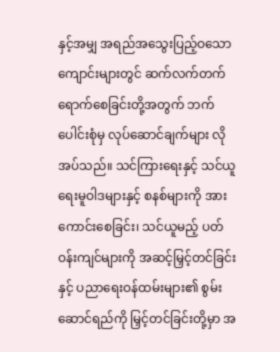နှင့်အမျှ အရည်အသွေးပြည့်ဝသော ကျောင်းများတွင် ဆက်လက်တက်ရောက်စေခြင်းတို့အတွက် ဘက်ပေါင်းစုံမှ လုပ်ဆောင်ချက်များ လိုအပ်သည်။ သင်ကြားရေးနှင့် သင်ယူရေးမူဝါဒများနှင့် စနစ်များကို အားကောင်းစေခြင်း၊ သင်ယူမည့် ပတ်ဝန်းကျင်များကို အဆင့်မြှင့်တင်ခြင်းနှင့် ပညာရေးဝန်ထမ်းများ၏ စွမ်းဆောင်ရည်ကို မြှင့်တင်ခြင်းတို့မှာ အ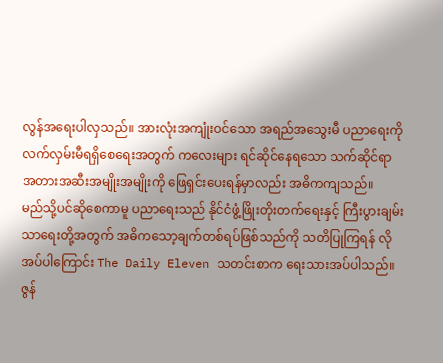လွန်အရေးပါလှသည်။ အားလုံးအကျုံးဝင်သော အရည်အသွေးမီ ပညာရေးကို လက်လှမ်းမီရရှိစေရေးအတွက် ကလေးများ ရင်ဆိုင်နေရသော သက်ဆိုင်ရာ အတားအဆီးအမျိုးအမျိုးကို ဖြေရှင်းပေးရန်မှာလည်း အဓိကကျသည်။
မည်သို့ပင်ဆိုစေကာမူ ပညာရေးသည် နိုင်ငံဖွံ့ဖြိုးတိုးတက်ရေးနှင့် ကြီးပွားချမ်းသာရေးတို့အတွက် အဓိကသော့ချက်တစ်ရပ်ဖြစ်သည်ကို သတိပြုကြရန် လိုအပ်ပါကြောင်း The Daily Eleven သတင်းစာက ရေးသားအပ်ပါသည်။
ဇွန်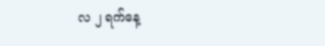လ ၂ ရက်နေ့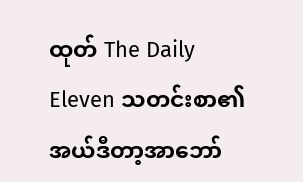ထုတ် The Daily Eleven သတင်းစာ၏ အယ်ဒီတာ့အာဘော်